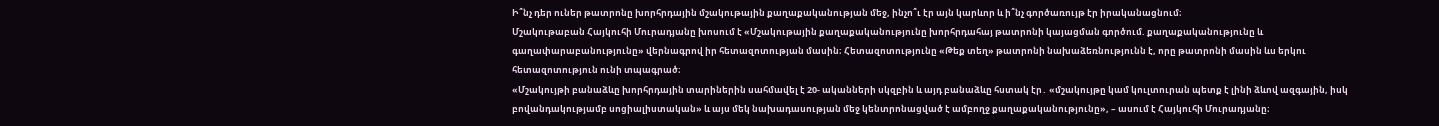Ի՞նչ դեր ուներ թատրոնը խորհրդային մշակութային քաղաքականության մեջ, ինչո՞ւ էր այն կարևոր և ի՞նչ գործառույթ էր իրականացնում։
Մշակութաբան Հայկուհի Մուրադյանը խոսում է «Մշակութային քաղաքականությունը խորհրդահայ թատրոնի կայացման գործում. քաղաքականությունը և գաղափարաբանությունը» վերնագրով իր հետազոտության մասին։ Հետազոտությունը «Թեք տեղ» թատրոնի նախաձեռնությունն է, որը թատրոնի մասին ևս երկու հետազոտություն ունի տպագրած։
«Մշակույթի բանաձևը խորհրդային տարիներին սահմավել է 20- ականների սկզբին և այդ բանաձևը հստակ էր․ «մշակույթը կամ կուլտուրան պետք է լինի ձևով ազգային, իսկ բովանդակությամբ սոցիալիստական» և այս մեկ նախադասության մեջ կենտրոնացված է ամբողջ քաղաքականությունը», – ասում է Հայկուհի Մուրադյանը։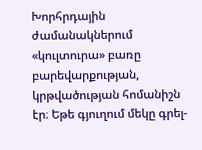Խորհրդային ժամանակներում «կուլտուրա» բառը բարեվարքության, կրթվածության հոմանիշն էր։ Եթե գյուղում մեկը գրել-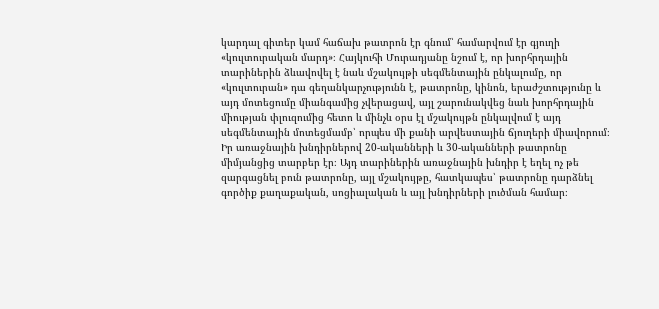կարդալ գիտեր կամ հաճախ թատրոն էր գնում՝ համարվում էր գյուղի «կուլտուրական մարդ»։ Հայկուհի Մուրադյանը նշում է, որ խորհրդային տարիներին ձևավովել է նաև մշակույթի սեգմենտային ընկալումը, որ «կուլտուրան» դա գեղանկարչությունն է, թատրոնը, կինոն, երաժշտությունը և այդ մոտեցումը միանգամից չվերացավ, այլ շարունակվեց նաև խորհրդային միության փլուզումից հետո և մինչև օրս էլ մշակույթն ընկալվում է այդ սեգմենտային մոտեցմամբ՝ որպես մի քանի արվեստային ճյուղերի միավորում։
Իր առաջնային խնդիրներով 20-ականների և 30-ականների թատրոնը միմյանցից տարբեր էր։ Այդ տարիներին առաջնային խնդիր է եղել ոչ թե զարգացնել բուն թատրոնը, այլ մշակույթը, հատկապես՝ թատրոնը դարձնել գործիք քաղաքական, սոցիալական և այլ խնդիրների լուծման համար։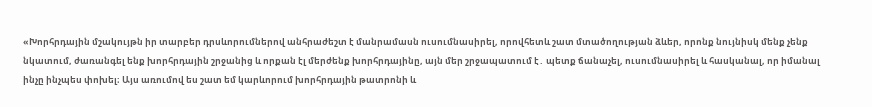«Խորհրդային մշակույթն իր տարբեր դրսևորումներով անհրաժեշտ է մանրամասն ուսումնասիրել, որովհետև շատ մտածողության ձևեր, որոնք նույնիսկ մենք չենք նկատում, ժառանգել ենք խորհրդային շրջանից և որքան էլ մերժենք խորհրդայինը, այն մեր շրջապատում է․ պետք ճանաչել, ուսումնասիրել և հասկանալ, որ իմանալ ինչը ինչպես փոխել։ Այս առումով ես շատ եմ կարևորում խորհրդային թատրոնի և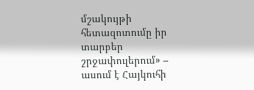մշակույթի հետազոտումը իր տարբեր շրջափուլերում» – ասում է Հայկուհի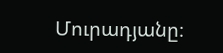Մուրադյանը։